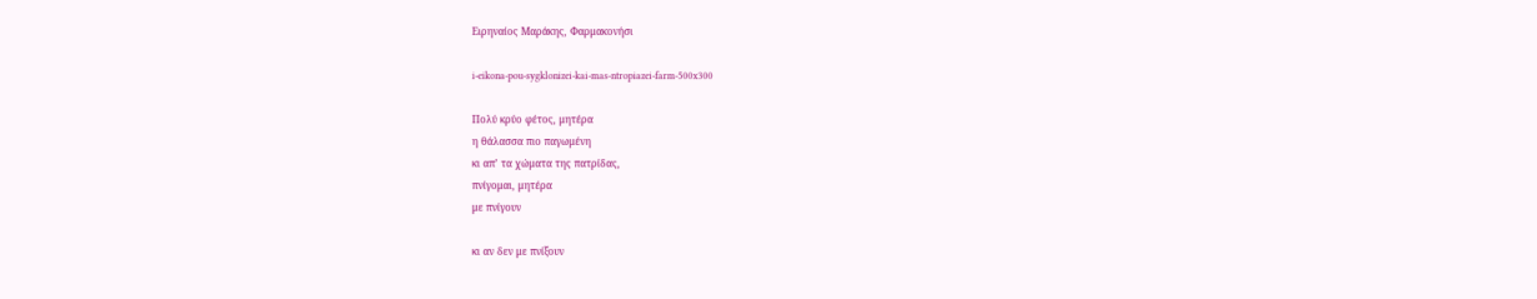Ειρηναίος Μαράκης, Φαρμακονήσι

i-eikona-pou-sygklonizei-kai-mas-ntropiazei-farm-500x300

Πολύ κρύο φέτος, μητέρα
η θάλασσα πιο παγωμένη
κι απ’ τα χώματα της πατρίδας,
πνίγομαι, μητέρα
με πνίγουν

κι αν δεν με πνίξουν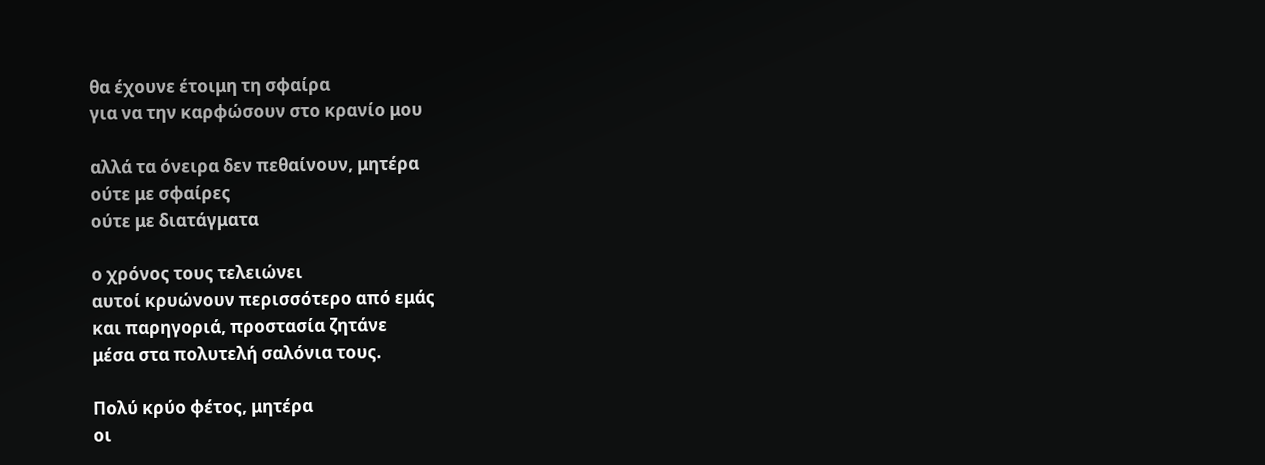θα έχουνε έτοιμη τη σφαίρα
για να την καρφώσουν στο κρανίο μου

αλλά τα όνειρα δεν πεθαίνουν, μητέρα
ούτε με σφαίρες
ούτε με διατάγματα

ο χρόνος τους τελειώνει
αυτοί κρυώνουν περισσότερο από εμάς
και παρηγοριά, προστασία ζητάνε
μέσα στα πολυτελή σαλόνια τους.

Πολύ κρύο φέτος, μητέρα
οι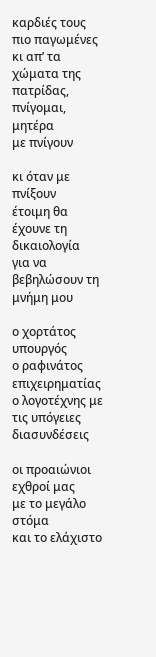καρδιές τους πιο παγωμένες
κι απ’ τα χώματα της πατρίδας,
πνίγομαι, μητέρα
με πνίγουν

κι όταν με πνίξουν
έτοιμη θα έχουνε τη δικαιολογία
για να βεβηλώσουν τη μνήμη μου

ο χορτάτος υπουργός
ο ραφινάτος επιχειρηματίας
ο λογοτέχνης με τις υπόγειες διασυνδέσεις

οι προαιώνιοι εχθροί μας
με το μεγάλο στόμα
και το ελάχιστο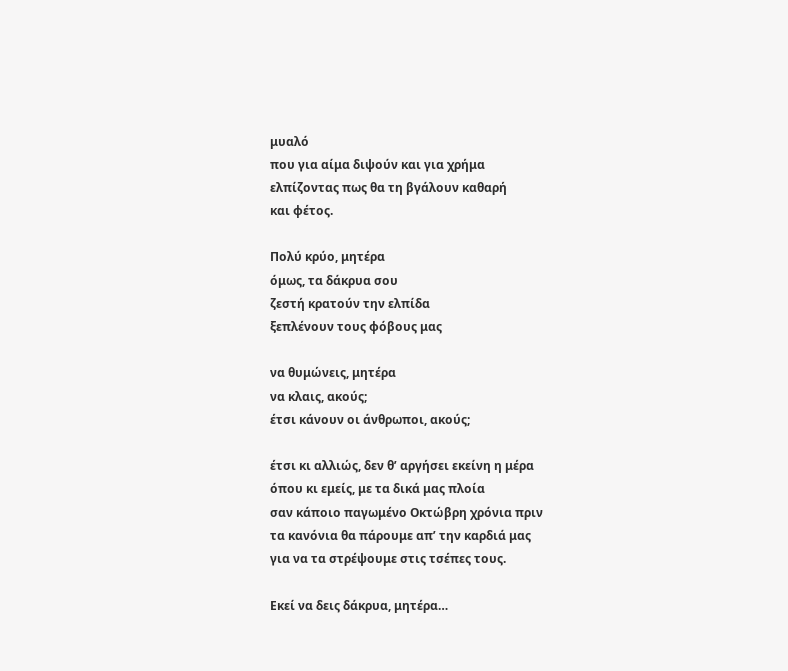μυαλό
που για αίμα διψούν και για χρήμα
ελπίζοντας πως θα τη βγάλουν καθαρή
και φέτος.

Πολύ κρύο, μητέρα
όμως, τα δάκρυα σου
ζεστή κρατούν την ελπίδα
ξεπλένουν τους φόβους μας

να θυμώνεις, μητέρα
να κλαις, ακούς;
έτσι κάνουν οι άνθρωποι, ακούς;

έτσι κι αλλιώς, δεν θ’ αργήσει εκείνη η μέρα
όπου κι εμείς, με τα δικά μας πλοία
σαν κάποιο παγωμένο Οκτώβρη χρόνια πριν
τα κανόνια θα πάρουμε απ’ την καρδιά μας
για να τα στρέψουμε στις τσέπες τους.

Εκεί να δεις δάκρυα, μητέρα…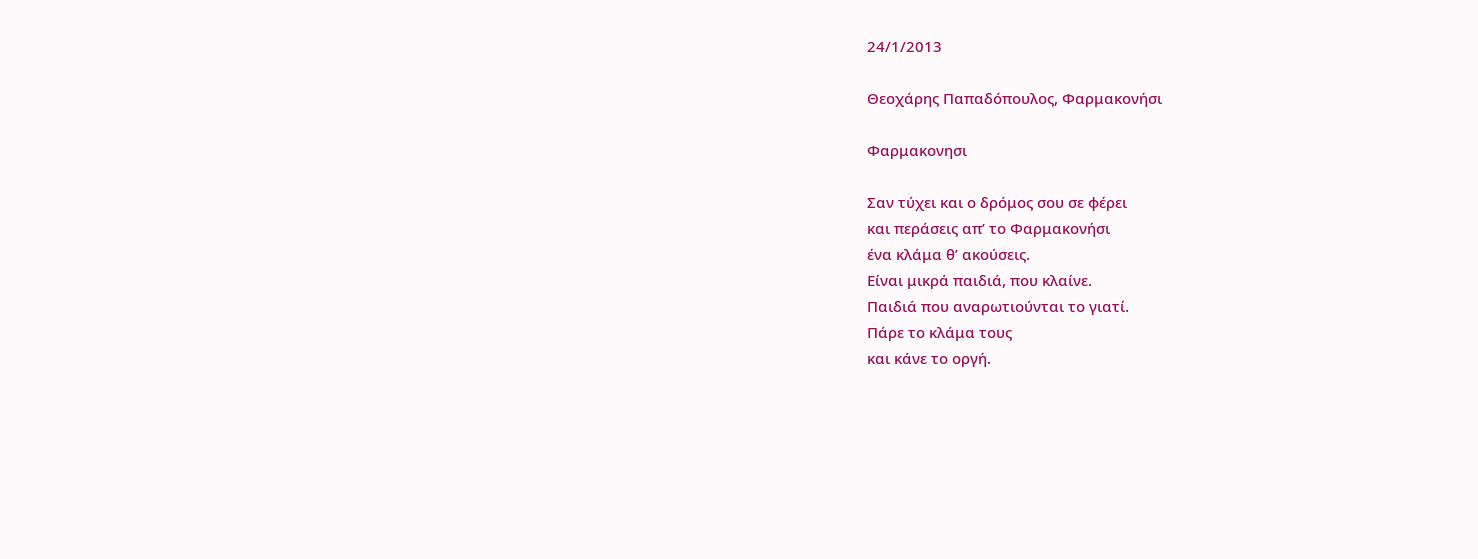24/1/2013

Θεοχάρης Παπαδόπουλος, Φαρμακονήσι

Φαρμακονησι

Σαν τύχει και ο δρόμος σου σε φέρει
και περάσεις απ’ το Φαρμακονήσι
ένα κλάμα θ’ ακούσεις.
Είναι μικρά παιδιά, που κλαίνε.
Παιδιά που αναρωτιούνται το γιατί.
Πάρε το κλάμα τους
και κάνε το οργή.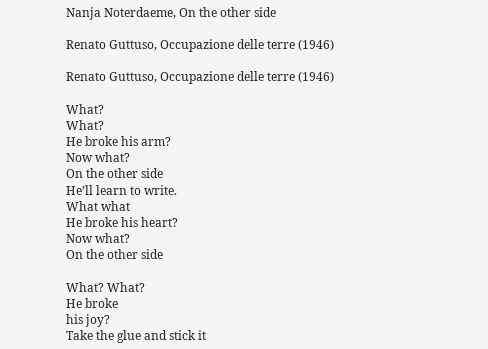Nanja Noterdaeme, On the other side

Renato Guttuso, Occupazione delle terre (1946)

Renato Guttuso, Occupazione delle terre (1946)

What?
What?
He broke his arm?
Now what?
On the other side
He’ll learn to write.
What what
He broke his heart?
Now what?
On the other side

What? What?
He broke
his joy?
Take the glue and stick it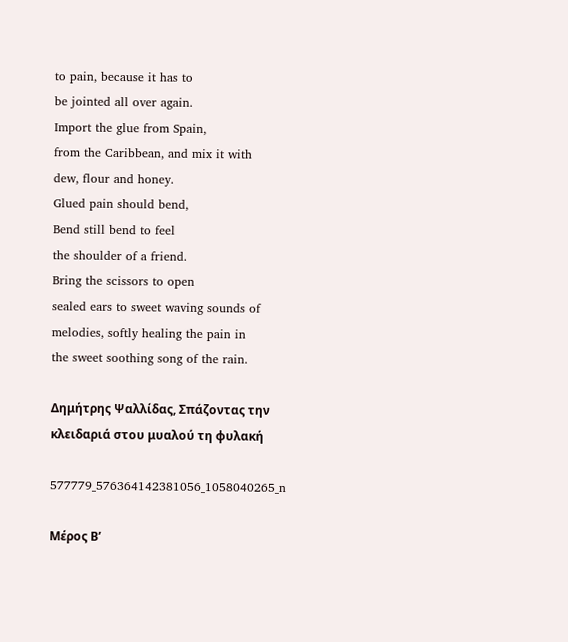to pain, because it has to
be jointed all over again.
Import the glue from Spain,
from the Caribbean, and mix it with
dew, flour and honey.
Glued pain should bend,
Bend still bend to feel
the shoulder of a friend.
Bring the scissors to open
sealed ears to sweet waving sounds of
melodies, softly healing the pain in
the sweet soothing song of the rain.

Δημήτρης Ψαλλίδας, Σπάζοντας την κλειδαριά στου μυαλού τη φυλακή

577779_576364142381056_1058040265_n

Μέρος Β’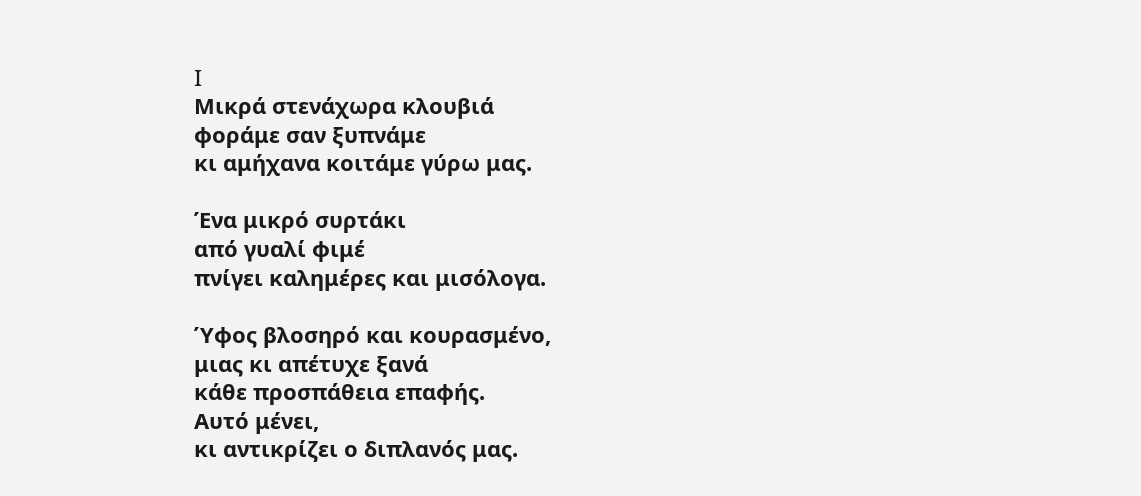I
Μικρά στενάχωρα κλουβιά
φοράμε σαν ξυπνάμε
κι αμήχανα κοιτάμε γύρω μας.

Ένα μικρό συρτάκι
από γυαλί φιμέ
πνίγει καλημέρες και μισόλογα.

Ύφος βλοσηρό και κουρασμένο,
μιας κι απέτυχε ξανά
κάθε προσπάθεια επαφής.
Αυτό μένει,
κι αντικρίζει ο διπλανός μας.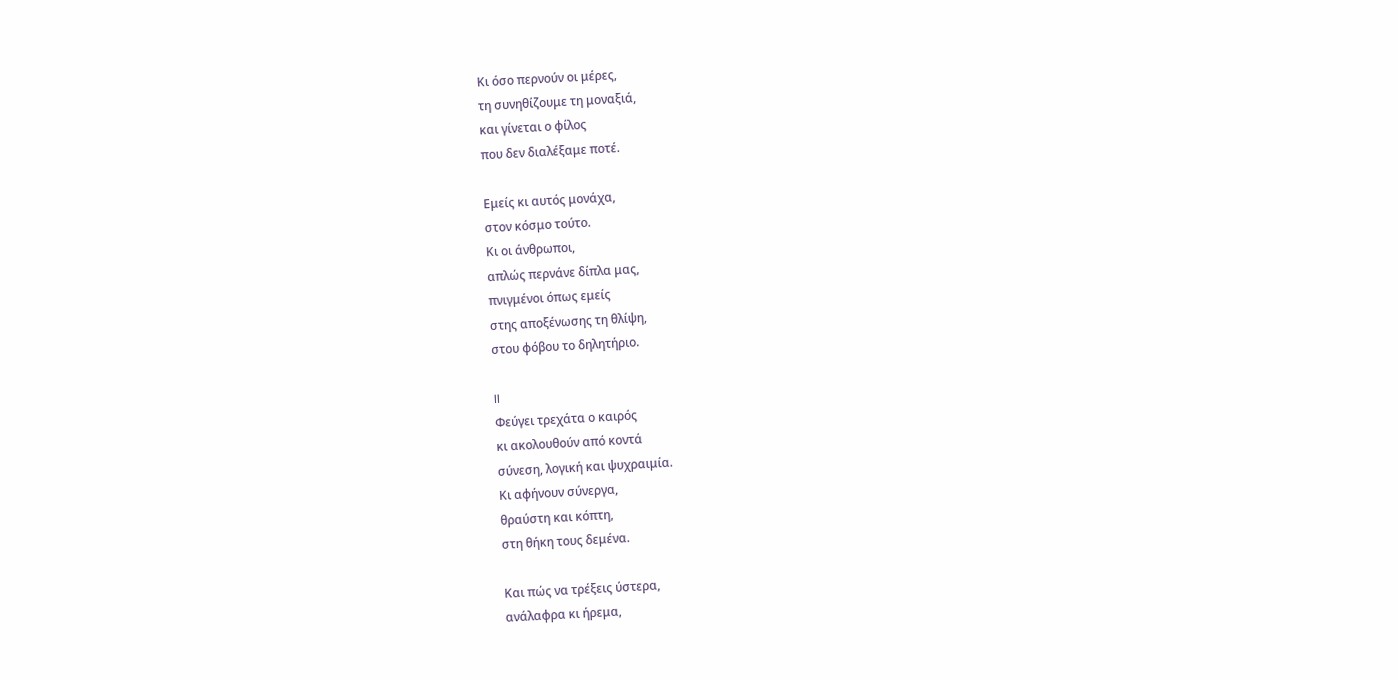Κι όσο περνούν οι μέρες,
τη συνηθίζουμε τη μοναξιά,
και γίνεται ο φίλος
που δεν διαλέξαμε ποτέ.

Εμείς κι αυτός μονάχα,
στον κόσμο τούτο.
Κι οι άνθρωποι,
απλώς περνάνε δίπλα μας,
πνιγμένοι όπως εμείς
στης αποξένωσης τη θλίψη,
στου φόβου το δηλητήριο.

II
Φεύγει τρεχάτα ο καιρός
κι ακολουθούν από κοντά
σύνεση, λογική και ψυχραιμία.
Κι αφήνουν σύνεργα,
θραύστη και κόπτη,
στη θήκη τους δεμένα.

Και πώς να τρέξεις ύστερα,
ανάλαφρα κι ήρεμα,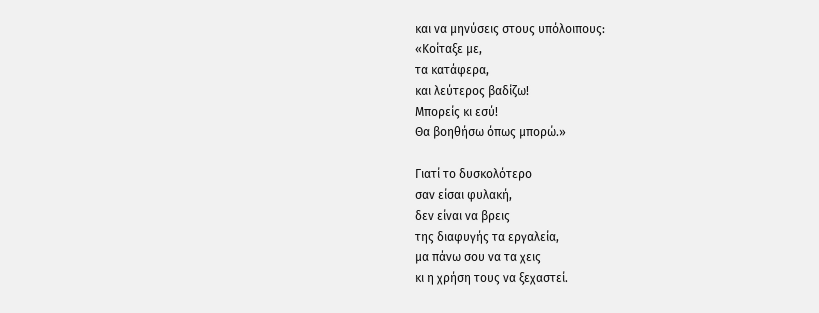και να μηνύσεις στους υπόλοιπους:
«Κοίταξε με,
τα κατάφερα,
και λεύτερος βαδίζω!
Μπορείς κι εσύ!
Θα βοηθήσω όπως μπορώ.»

Γιατί το δυσκολότερο
σαν είσαι φυλακή,
δεν είναι να βρεις
της διαφυγής τα εργαλεία,
μα πάνω σου να τα χεις
κι η χρήση τους να ξεχαστεί.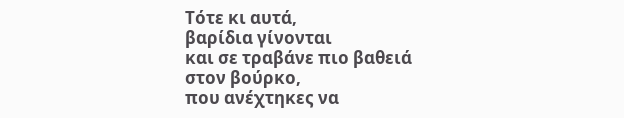Τότε κι αυτά,
βαρίδια γίνονται
και σε τραβάνε πιο βαθειά
στον βούρκο,
που ανέχτηκες να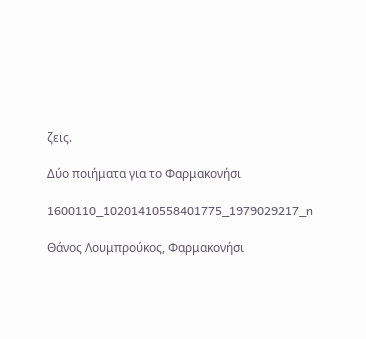ζεις.

Δύο ποιήματα για το Φαρμακονήσι

1600110_10201410558401775_1979029217_n

Θάνος Λουμπρούκος, Φαρμακονήσι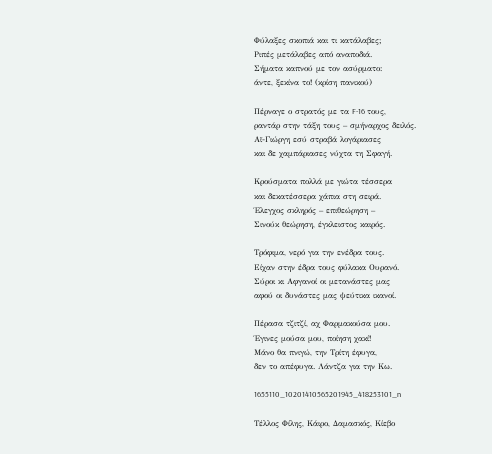Φύλαξες σκοπιά και τι κατάλαβες;
Ριπές μετάλαβες από αναποδιά.
Σήματα καπνού με τον ασύρματο:
άντε, ξεκίνα το! (κρίση πανικού)

Πέρναγε ο στρατός με τα F-16 τους,
ραντάρ στην τάξη τους – σμήναρχος δειλός.
Αϊ-Γιώργη εσύ στραβά λογάριασες
και δε χαμπάριασες νύχτα τη Σφαγή.

Κρούσματα πολλά με γιώτα τέσσερα
και δεκατέσσερα χάπια στη σειρά.
Έλεγχος σκληρός – επιθεώρηση –
Σινούκ θεώρηση, έγκλειστος καιρός.

Τρόφιμα, νερό για την ενέδρα τους.
Είχαν στην έδρα τους φύλακα Ουρανό.
Σύροι κι Αφγανοί οι μετανάστες μας
αφού οι δυνάστες μας ψεύτικα ικανοί.

Πέρασα τζιτζί, αχ Φαρμακούσα μου.
Έγινες μούσα μου, ποίηση χακί!
Μάνο θα πνιγώ, την Τρίτη έφυγα,
δεν το απέφυγα. Λάντζα για την Κω.

1655110_10201410565201945_418253101_n

Τέλλος Φίλης, Κάιρο, Δαμασκός, Κίεβο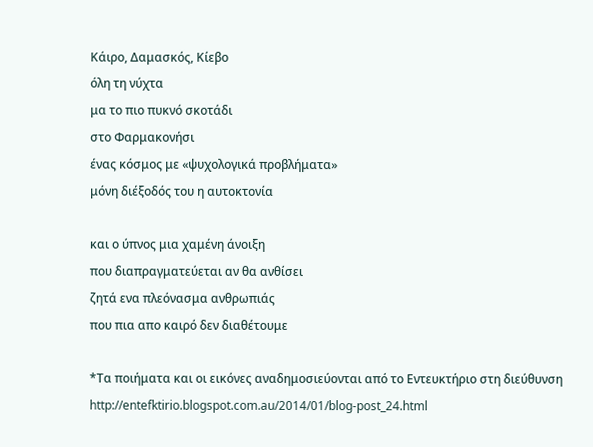Κάιρο, Δαμασκός, Κίεβο
όλη τη νύχτα
μα το πιο πυκνό σκοτάδι
στο Φαρμακονήσι
ένας κόσμος με «ψυχολογικά προβλήματα»
μόνη διέξοδός του η αυτοκτονία

και ο ύπνος μια χαμένη άνοιξη
που διαπραγματεύεται αν θα ανθίσει
ζητά ενα πλεόνασμα ανθρωπιάς
που πια απο καιρό δεν διαθέτουμε

*Τα ποιήματα και οι εικόνες αναδημοσιεύονται από το Εντευκτήριο στη διεύθυνση http://entefktirio.blogspot.com.au/2014/01/blog-post_24.html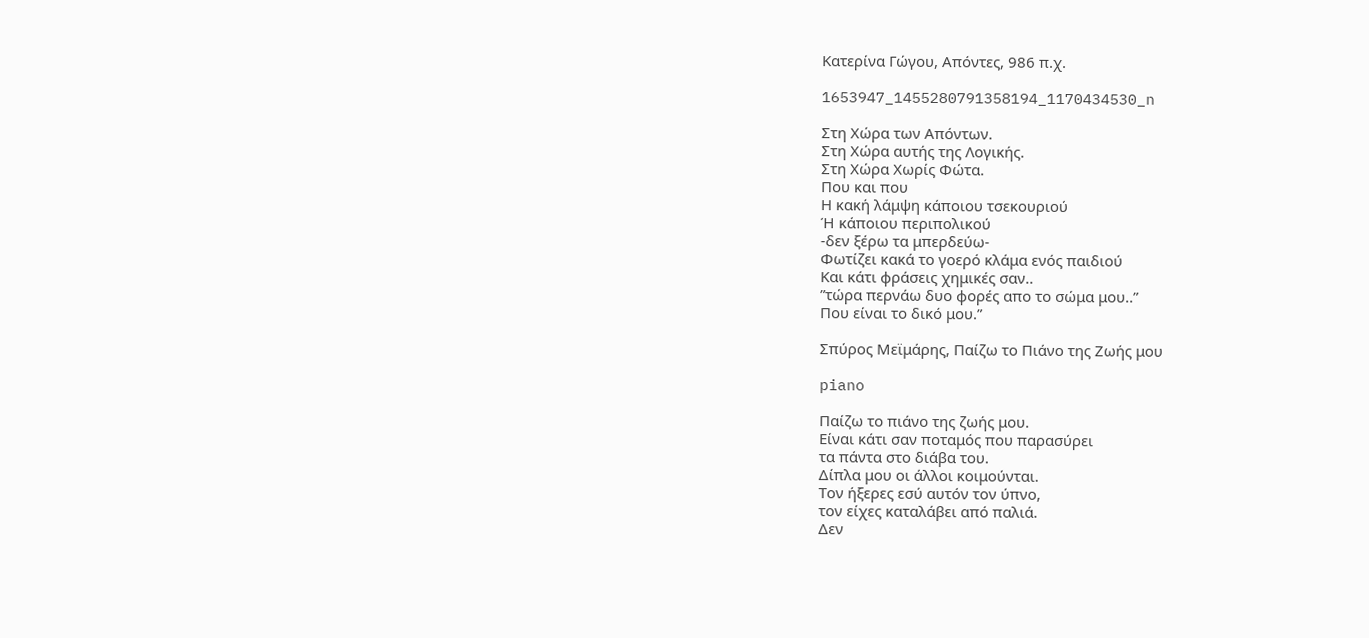Κατερίνα Γώγου, Απόντες, 986 π.χ.

1653947_1455280791358194_1170434530_n

Στη Χώρα των Απόντων.
Στη Χώρα αυτής της Λογικής.
Στη Χώρα Χωρίς Φώτα.
Που και που
Η κακή λάμψη κάποιου τσεκουριού
Ή κάποιου περιπολικού
-δεν ξέρω τα μπερδεύω-
Φωτίζει κακά το γοερό κλάμα ενός παιδιού
Και κάτι φράσεις χημικές σαν..
”τώρα περνάω δυο φορές απο το σώμα μου..”
Που είναι το δικό μου.”

Σπύρος Μεϊμάρης, Παίζω το Πιάνο της Ζωής μου

piano

Παίζω το πιάνο της ζωής μου.
Είναι κάτι σαν ποταμός που παρασύρει
τα πάντα στο διάβα του.
Δίπλα μου οι άλλοι κοιμούνται.
Τον ήξερες εσύ αυτόν τον ύπνο,
τον είχες καταλάβει από παλιά.
Δεν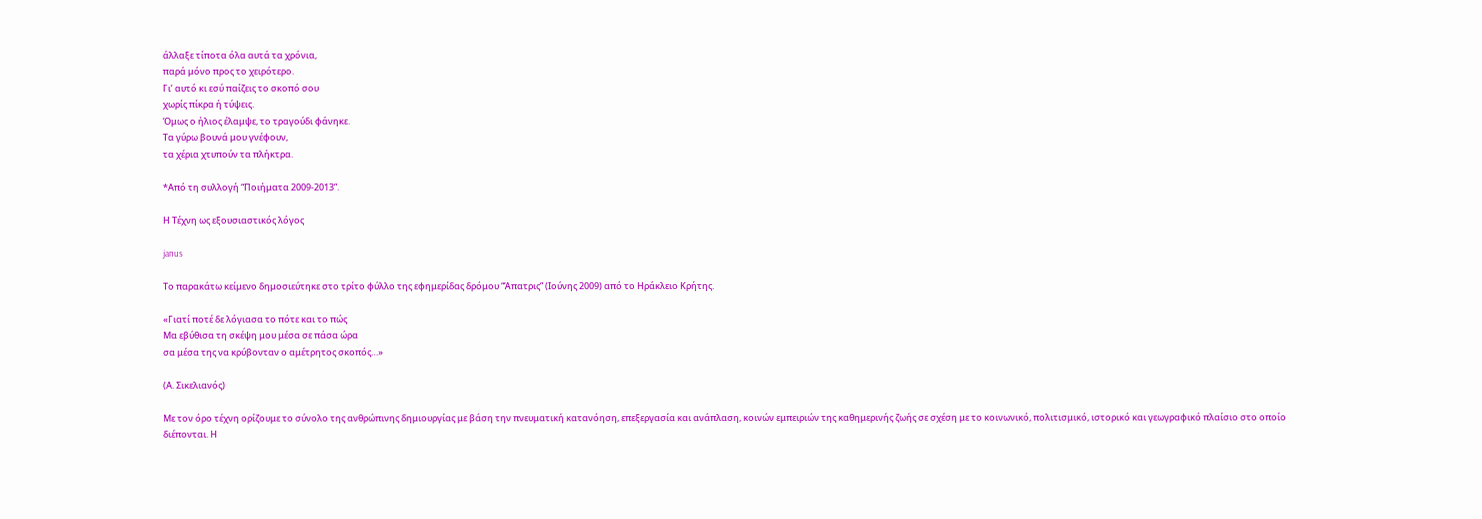άλλαξε τίποτα όλα αυτά τα χρόνια,
παρά μόνο προς το χειρότερο.
Γι’ αυτό κι εσύ παίζεις το σκοπό σου
χωρίς πίκρα ή τύψεις.
Όμως ο ήλιος έλαμψε, το τραγούδι φάνηκε.
Τα γύρω βουνά μου γνέφουν,
τα χέρια χτυπούν τα πλήκτρα.

*Από τη συλλογή “Ποιήματα 2009-2013”.

Η Τέχνη ως εξουσιαστικός λόγος

janus

Το παρακάτω κείμενο δημοσιεύτηκε στο τρίτο φύλλο της εφημερίδας δρόμου “Άπατρις” (Ιούνης 2009) από το Ηράκλειο Κρήτης.

«Γιατί ποτέ δε λόγιασα το πότε και το πώς
Μα εβύθισα τη σκέψη μου μέσα σε πάσα ώρα
σα μέσα της να κρύβονταν ο αμέτρητος σκοπός…»

(Α. Σικελιανός)

Με τον όρο τέχνη ορίζουμε το σύνολο της ανθρώπινης δημιουργίας με βάση την πνευματική κατανόηση, επεξεργασία και ανάπλαση, κοινών εμπειριών της καθημερινής ζωής σε σχέση με το κοινωνικό, πολιτισμικό, ιστορικό και γεωγραφικό πλαίσιο στο οποίο διέπονται. Η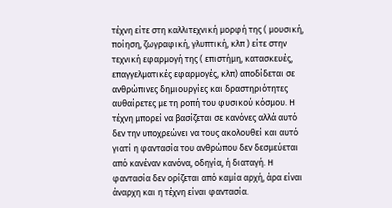τέχνη είτε στη καλλιτεχνική μορφή της ( μουσική, ποίηση, ζωγραφική, γλυπτική, κλπ ) είτε στην τεχνική εφαρμογή της ( επιστήμη, κατασκευές, επαγγελματικές εφαρμογές, κλπ) αποδίδεται σε ανθρώπινες δημιουργίες και δραστηριότητες αυθαίρετες με τη ροπή του φυσικού κόσμου. Η τέχνη μπορεί να βασίζεται σε κανόνες αλλά αυτό δεν την υποχρεώνει να τους ακολουθεί και αυτό γιατί η φαντασία του ανθρώπου δεν δεσμεύεται από κανέναν κανόνα, οδηγία, ή διαταγή. Η φαντασία δεν ορίζεται από καμία αρχή, άρα είναι άναρχη και η τέχνη είναι φαντασία.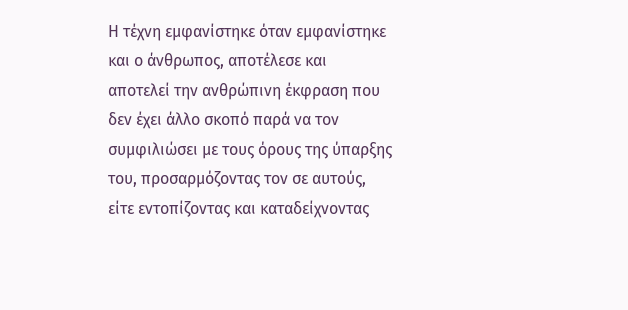Η τέχνη εμφανίστηκε όταν εμφανίστηκε και ο άνθρωπος, αποτέλεσε και αποτελεί την ανθρώπινη έκφραση που δεν έχει άλλο σκοπό παρά να τον συμφιλιώσει με τους όρους της ύπαρξης του, προσαρμόζοντας τον σε αυτούς, είτε εντοπίζοντας και καταδείχνοντας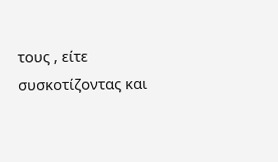τους , είτε συσκοτίζοντας και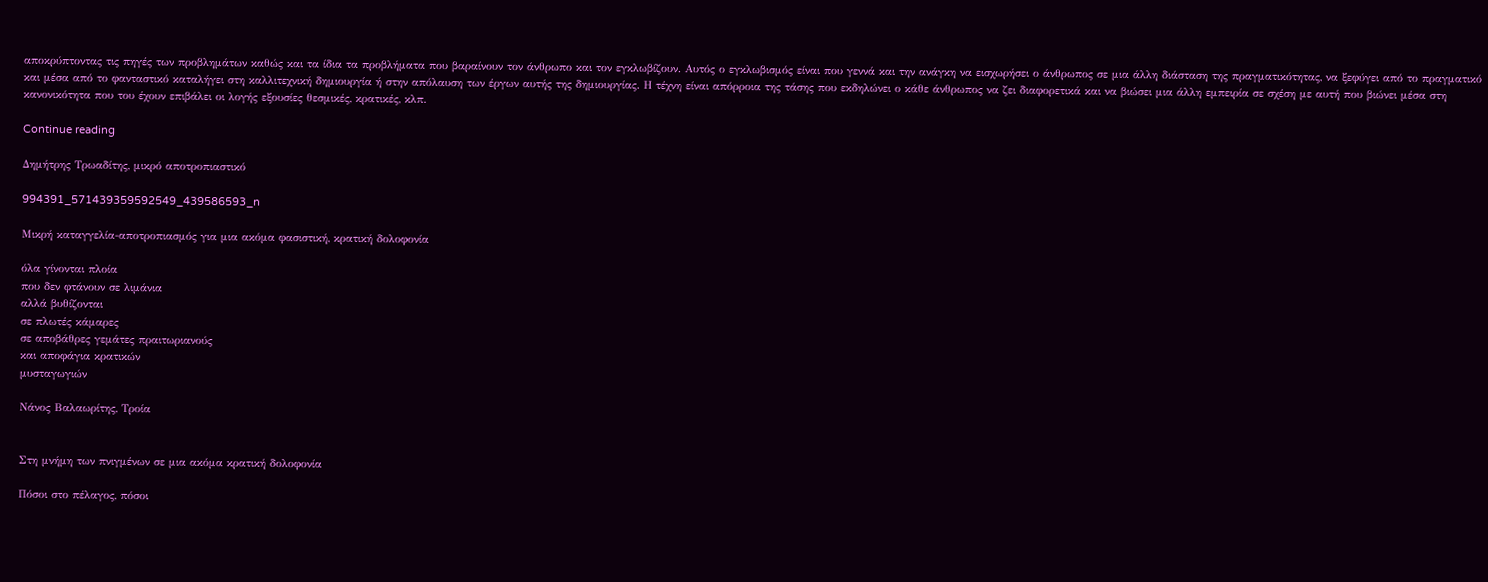αποκρύπτοντας τις πηγές των προβλημάτων καθώς και τα ίδια τα προβλήματα που βαραίνουν τον άνθρωπο και τον εγκλωβίζουν. Αυτός ο εγκλωβισμός είναι που γεννά και την ανάγκη να εισχωρήσει ο άνθρωπος σε μια άλλη διάσταση της πραγματικότητας, να ξεφύγει από το πραγματικό και μέσα από το φανταστικό καταλήγει στη καλλιτεχνική δημιουργία ή στην απόλαυση των έργων αυτής της δημιουργίας. Η τέχνη είναι απόρροια της τάσης που εκδηλώνει ο κάθε άνθρωπος να ζει διαφορετικά και να βιώσει μια άλλη εμπειρία σε σχέση με αυτή που βιώνει μέσα στη κανονικότητα που του έχουν επιβάλει οι λογής εξουσίες θεσμικές, κρατικές, κλπ.

Continue reading

Δημήτρης Τρωαδίτης, μικρό αποτροπιαστικό

994391_571439359592549_439586593_n

Μικρή καταγγελία-αποτροπιασμός για μια ακόμα φασιστική, κρατική δολοφονία

όλα γίνονται πλοία
που δεν φτάνουν σε λιμάνια
αλλά βυθίζονται
σε πλωτές κάμαρες
σε αποβάθρες γεμάτες πραιτωριανούς
και αποφάγια κρατικών
μυσταγωγιών

Νάνος Βαλαωρίτης, Τροία


Στη μνήμη των πνιγμένων σε μια ακόμα κρατική δολοφονία

Πόσοι στο πέλαγος, πόσοι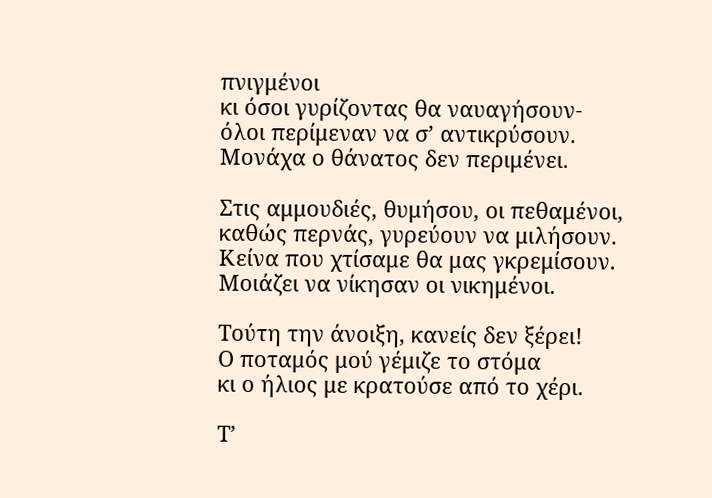πνιγμένοι
κι όσοι γυρίζοντας θα ναυαγήσουν-
όλοι περίμεναν να σ’ αντικρύσουν.
Μονάχα ο θάνατος δεν περιμένει.

Στις αμμουδιές, θυμήσου, οι πεθαμένοι,
καθώς περνάς, γυρεύουν να μιλήσουν.
Κείνα που χτίσαμε θα μας γκρεμίσουν.
Μοιάζει να νίκησαν οι νικημένοι.

Τούτη την άνοιξη, κανείς δεν ξέρει!
Ο ποταμός μού γέμιζε το στόμα
κι ο ήλιος με κρατούσε από το χέρι.

Τ’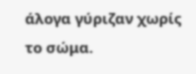άλογα γύριζαν χωρίς το σώμα.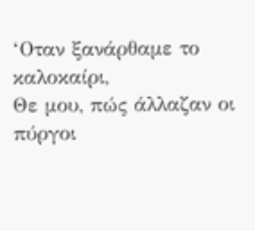‘Οταν ξανάρθαμε το καλοκαίρι,
Θε μου, πώς άλλαζαν οι πύργοι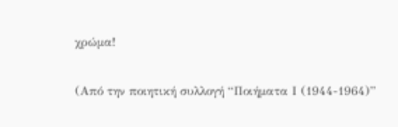χρώμα!

(Από την ποιητική συλλογή “Ποιήματα Ι (1944-1964)”